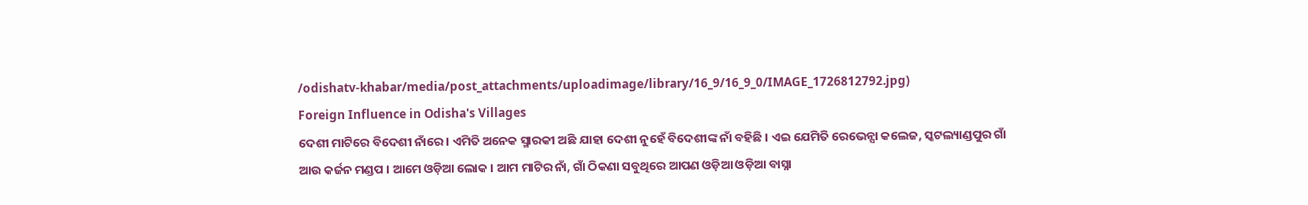/odishatv-khabar/media/post_attachments/uploadimage/library/16_9/16_9_0/IMAGE_1726812792.jpg)
Foreign Influence in Odisha's Villages
ଦେଶୀ ମାଟିରେ ବିଦେଶୀ ନାଁରେ । ଏମିତି ଅନେକ ସ୍ମାରକୀ ଅଛି ଯାହା ଦେଶୀ ନୁହେଁ ବିଦେଶୀଙ୍କ ନାଁ ବହିଛି । ଏଇ ଯେମିତି ରେଭେନ୍ସା କଲେଜ, ସ୍କଟଲ୍ୟାଣ୍ଡପୁର ଗାଁ ଆଉ କର୍ଜନ ମଣ୍ଡପ । ଆମେ ଓଡ଼ିଆ ଲୋକ । ଆମ ମାଟିର ନାଁ, ଗାଁ ଠିକଣା ସବୁଥିରେ ଆପଣ ଓଡ଼ିଆ ଓଡ଼ିଆ ବାସ୍ନା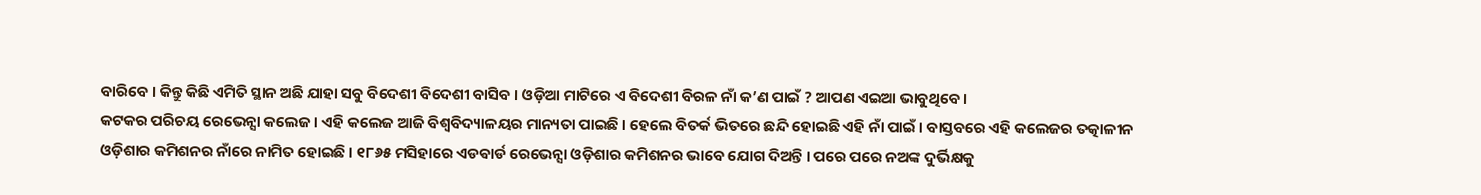ବାରିବେ । କିନ୍ତୁ କିଛି ଏମିତି ସ୍ଥାନ ଅଛି ଯାହା ସବୁ ବିଦେଶୀ ବିଦେଶୀ ବାସିବ । ଓଡ଼ିଆ ମାଟିରେ ଏ ବିଦେଶୀ ବିରଳ ନାଁ କ’ଣ ପାଇଁ ? ଆପଣ ଏଇଆ ଭାବୁଥିବେ।
କଟକର ପରିଚୟ ରେଭେନ୍ସା କଲେଜ । ଏହି କଲେଜ ଆଜି ବିଶ୍ବବିଦ୍ୟାଳୟର ମାନ୍ୟତା ପାଇଛି । ହେଲେ ବିତର୍କ ଭିତରେ ଛନ୍ଦି ହୋଇଛି ଏହି ନାଁ ପାଇଁ । ବାସ୍ତବରେ ଏହି କଲେଜର ତତ୍କାଳୀନ ଓଡ଼ିଶାର କମିଶନର ନାଁରେ ନାମିତ ହୋଇଛି । ୧୮୬୫ ମସିହାରେ ଏଡଵାର୍ଡ ରେଭେନ୍ସା ଓଡ଼ିଶାର କମିଶନର ଭାବେ ଯୋଗ ଦିଅନ୍ତି । ପରେ ପରେ ନଅଙ୍କ ଦୁର୍ଭିକ୍ଷକୁ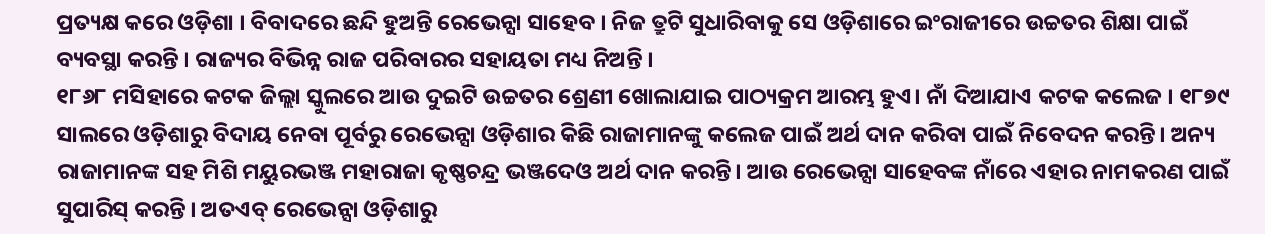ପ୍ରତ୍ୟକ୍ଷ କରେ ଓଡ଼ିଶା । ବିବାଦରେ ଛନ୍ଦି ହୁଅନ୍ତି ରେଭେନ୍ସା ସାହେବ । ନିଜ ତ୍ରୁଟି ସୁଧାରିବାକୁ ସେ ଓଡ଼ିଶାରେ ଇଂରାଜୀରେ ଉଚ୍ଚତର ଶିକ୍ଷା ପାଇଁ ବ୍ୟବସ୍ଥା କରନ୍ତି । ରାଜ୍ୟର ବିଭିନ୍ନ ରାଜ ପରିବାରର ସହାୟତା ମଧ୍ୟ ନିଅନ୍ତି ।
୧୮୬୮ ମସିହାରେ କଟକ ଜିଲ୍ଲା ସ୍କୁଲରେ ଆଉ ଦୁଇଟି ଉଚ୍ଚତର ଶ୍ରେଣୀ ଖୋଲାଯାଇ ପାଠ୍ୟକ୍ରମ ଆରମ୍ଭ ହୁଏ। ନାଁ ଦିଆଯାଏ କଟକ କଲେଜ । ୧୮୭୯ ସାଲରେ ଓଡ଼ିଶାରୁ ବିଦାୟ ନେବା ପୂର୍ବରୁ ରେଭେନ୍ସା ଓଡ଼ିଶାର କିଛି ରାଜାମାନଙ୍କୁ କଲେଜ ପାଇଁ ଅର୍ଥ ଦାନ କରିବା ପାଇଁ ନିବେଦନ କରନ୍ତି। ଅନ୍ୟ ରାଜାମାନଙ୍କ ସହ ମିଶି ମୟୁରଭଞ୍ଜ ମହାରାଜା କୃଷ୍ଣଚନ୍ଦ୍ର ଭଞ୍ଜଦେଓ ଅର୍ଥ ଦାନ କରନ୍ତି। ଆଉ ରେଭେନ୍ସା ସାହେବଙ୍କ ନାଁରେ ଏହାର ନାମକରଣ ପାଇଁ ସୁପାରିସ୍ କରନ୍ତି । ଅତଏବ୍ ରେଭେନ୍ସା ଓଡ଼ିଶାରୁ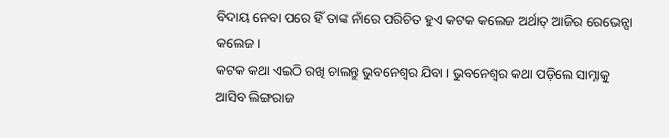ବିଦାୟ ନେବା ପରେ ହିଁ ତାଙ୍କ ନାଁରେ ପରିଚିତ ହୁଏ କଟକ କଲେଜ ଅର୍ଥାତ୍ ଆଜିର ରେଭେନ୍ସା କଲେଜ।
କଟକ କଥା ଏଇଠି ରଖି ଚାଲନ୍ତୁ ଭୁବନେଶ୍ବର ଯିବା । ଭୁବନେଶ୍ବର କଥା ପଡ଼ିଲେ ସାମ୍ନାକୁ ଆସିବ ଲିଙ୍ଗରାଜ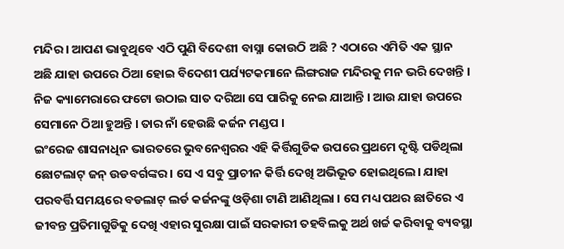ମନ୍ଦିର । ଆପଣ ଭାବୁଥିବେ ଏଠି ପୁଣି ବିଦେଶୀ ବାସ୍ନା କୋଉଠି ଅଛି ? ଏଠାରେ ଏମିତି ଏକ ସ୍ଥାନ ଅଛି ଯାହା ଉପରେ ଠିଆ ହୋଇ ବିଦେଶୀ ପର୍ଯ୍ୟଟକମାନେ ଲିଙ୍ଗରାଜ ମନ୍ଦିରକୁ ମନ ଭରି ଦେଖନ୍ତି । ନିଜ କ୍ୟାମେରାରେ ଫଟୋ ଉଠାଇ ସାତ ଦରିଆ ସେ ପାରିକୁ ନେଇ ଯାଆନ୍ତି । ଆଉ ଯାହା ଉପରେ ସେମାନେ ଠିଆ ହୁଅନ୍ତି । ତାର ନାଁ ହେଉଛି କର୍ଜନ ମଣ୍ଡପ ।
ଇଂରେଜ ଶାସନାଧିନ ଭାରତରେ ଭୁବନେଶ୍ବରର ଏହି କିର୍ତ୍ତିଗୁଡିକ ଉପରେ ପ୍ରଥମେ ଦୃଷ୍ଟି ପଡିଥିଲା ଛୋଟଲାଟ୍ ଜନ୍ ଉଡବର୍ଗଙ୍କର । ସେ ଏ ସବୁ ପ୍ରାଚୀନ କିର୍ତ୍ତି ଦେଖି ଅଭିଭୂତ ହୋଇଥିଲେ। ଯାହା ପରବର୍ତ୍ତି ସମୟରେ ବଡଲାଟ୍ ଲର୍ଡ କର୍ଜନଙ୍କୁ ଓଡ଼ିଶା ଟାଣି ଆଣିଥିଲା । ସେ ମଧ୍ୟ ପଥର ଛାତିରେ ଏ ଜୀବନ୍ତ ପ୍ରତିମାଗୁଡିକୁ ଦେଖି ଏହାର ସୁରକ୍ଷା ପାଇଁ ସରକାରୀ ତହବିଲକୁ ଅର୍ଥ ଖର୍ଚ୍ଚ କରିବାକୁ ବ୍ୟବସ୍ଥା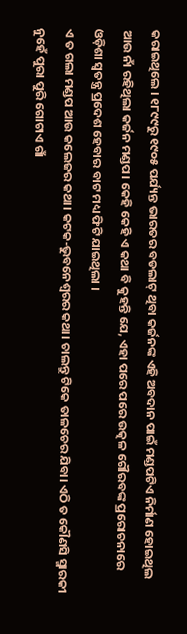କରାଇଥିଲେ । ୧୮୯୯ରୁ ୧୯୦୫ ପର୍ଯ୍ୟନ୍ତ ଭାରତର ବଡଲାଟ୍ ଥିବା କର୍ଜନଙ୍କ ଏହି ଅବଦାନ ପାଇଁ ମଣ୍ଡପଟିଏ ନିର୍ମାଣ ହୋଇଥିଲ ଆଉ ନାଁ ରହିଥିଲା କର୍ଜନ ମଣ୍ଡପ। କେହି କେହି ଏ କଥା ବି କୁହନ୍ତି ଯେ, ଏହା ପରେ ପରେ ଉତ୍କଳ ଗୌରବଙ୍କ ପ୍ରରୋଚନାରେ ଓଡ଼ିଶା ସ୍ବତନ୍ତ୍ର ପ୍ରଦେଶ ହେବାର ବାଟ ମଧ୍ୟ ଫିଟି ଯାଇଥିଲା ।
ଏ ତ ଗଲା ମଣ୍ଡପ ଆଉ କଲେଜର କଥା। କଟକ-ଭୁବନେଶ୍ବରର କଥା। ଚାଲନ୍ତୁ ଟିକେ ତାଳଚେର ଯିବା। ଏଠି ତ କୌଣସି ସ୍ମାରକୀ ନୁହେଁ ପୁରା ପୁରି ଗୋଟାଏ ଗାଁ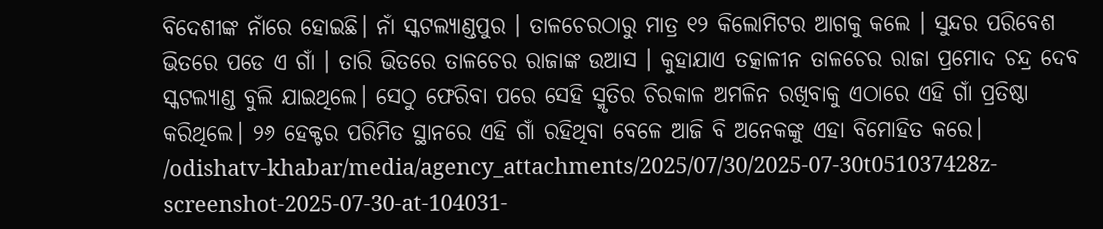ବିଦେଶୀଙ୍କ ନାଁରେ ହୋଇଛି। ନାଁ ସ୍କଟଲ୍ୟାଣ୍ଡପୁର । ତାଳଚେରଠାରୁ ମାତ୍ର ୧୨ କିଲୋମିଟର ଆଗକୁ କଲେ । ସୁନ୍ଦର ପରିବେଶ ଭିତରେ ପଡେ ଏ ଗାଁ । ତାରି ଭିତରେ ତାଳଚେର ରାଜାଙ୍କ ଉଆସ । କୁହାଯାଏ ତତ୍କାଳୀନ ତାଳଚେର ରାଜା ପ୍ରମୋଦ ଚନ୍ଦ୍ର ଦେବ ସ୍କଟଲ୍ୟାଣ୍ଡ ବୁଲି ଯାଇଥିଲେ। ସେଠୁ ଫେରିବା ପରେ ସେହି ସ୍ମୃତିର ଚିରକାଳ ଅମଳିନ ରଖିବାକୁ ଏଠାରେ ଏହି ଗାଁ ପ୍ରତିଷ୍ଠା କରିଥିଲେ। ୨୬ ହେକ୍ଟର ପରିମିତ ସ୍ଥାନରେ ଏହି ଗାଁ ରହିଥିବା ବେଳେ ଆଜି ବି ଅନେକଙ୍କୁ ଏହା ବିମୋହିତ କରେ।
/odishatv-khabar/media/agency_attachments/2025/07/30/2025-07-30t051037428z-screenshot-2025-07-30-at-104031-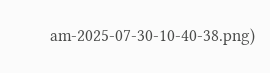am-2025-07-30-10-40-38.png)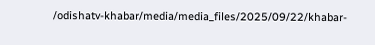/odishatv-khabar/media/media_files/2025/09/22/khabar-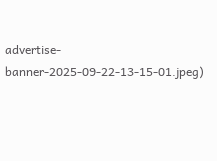advertise-banner-2025-09-22-13-15-01.jpeg)